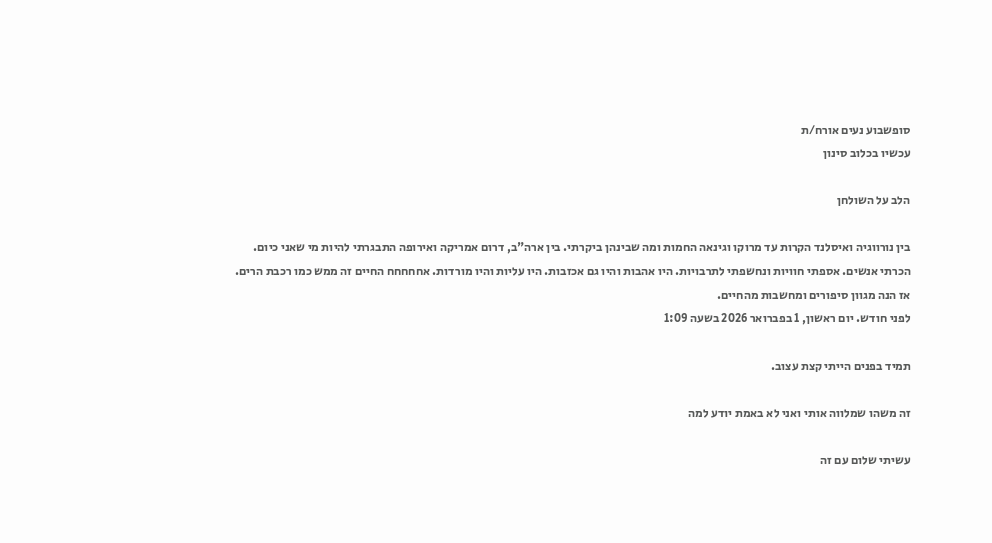סופשבוע נעים אורח/ת
עכשיו בכלוב סינון

הלב על השולחן

בין נורווגיה ואיסלנד הקרות עד מרוקו וגינאה החמות ומה שבינהן ביקרתי. בין ארה"ב, דרום אמריקה ואירופה התבגרתי להיות מי שאני כיום. הכרתי אנשים. אספתי חוויות ונחשפתי לתרבויות. היו אהבות והיו גם אכזבות. היו עליות והיו מורדות. אחחחחח החיים זה ממש כמו רכבת הרים. אז הנה מגוון סיפורים ומחשבות מהחיים.
לפני חודש. יום ראשון, 1 בפברואר 2026 בשעה 1:09

תמיד בפנים הייתי קצת עצוב.

זה משהו שמלווה אותי ואני לא באמת יודע למה

עשיתי שלום עם זה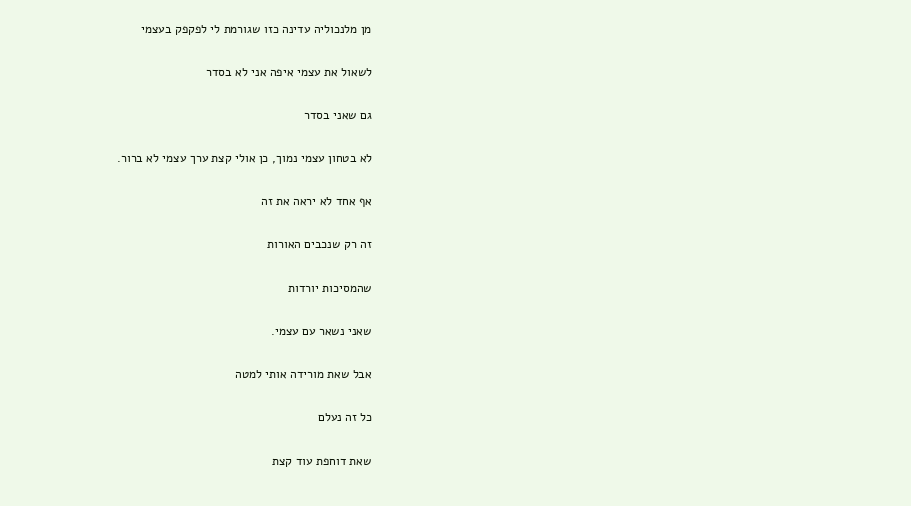מן מלנכוליה עדינה כזו שגורמת לי לפקפק בעצמי

לשאול את עצמי איפה אני לא בסדר

גם שאני בסדר

לא בטחון עצמי נמוך, כן אולי קצת ערך עצמי לא ברור.

אף אחד לא יראה את זה

זה רק שנכבים האורות

שהמסיכות יורדות

שאני נשאר עם עצמי.

אבל שאת מורידה אותי למטה

כל זה נעלם

שאת דוחפת עוד קצת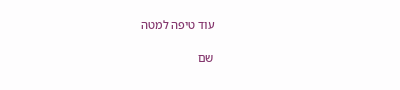עוד טיפה למטה

שם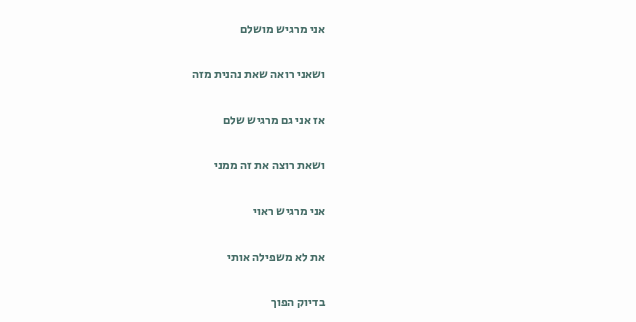אני מרגיש מושלם

ושאני רואה שאת נהנית מזה

אז אני גם מרגיש שלם

ושאת רוצה את זה ממני

אני מרגיש ראוי

את לא משפילה אותי

בדיוק הפוך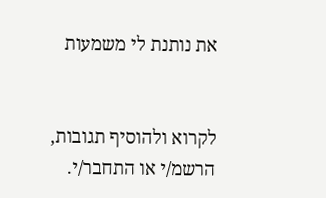את נותנת לי משמעות


לקרוא ולהוסיף תגובות, הרשמ/י או התחבר/י.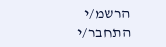הרשמ/י התחבר/י